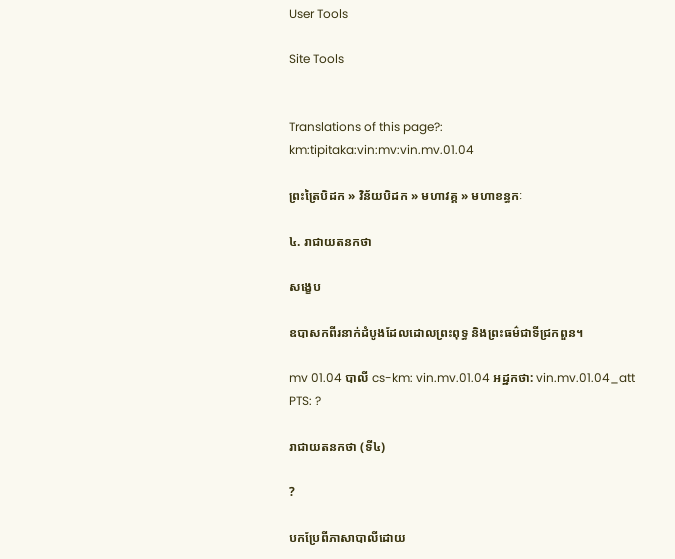User Tools

Site Tools


Translations of this page?:
km:tipitaka:vin:mv:vin.mv.01.04

ព្រះត្រៃបិដក » វិន័យបិដក » មហាវគ្គ » មហាខន្ធកៈ

៤. រាជាយតនកថា

សង្ខេប

ឧបាសកពីរនាក់ដំបូងដែលដោលព្រះពុទ្ធ និងព្រះធម៌ជាទីជ្រកពួន។

mv 01.04 បាលី cs-km: vin.mv.01.04 អដ្ឋកថា: vin.mv.01.04_att PTS: ?

រាជាយតនកថា (ទី៤)

?

បកប្រែពីភាសាបាលីដោយ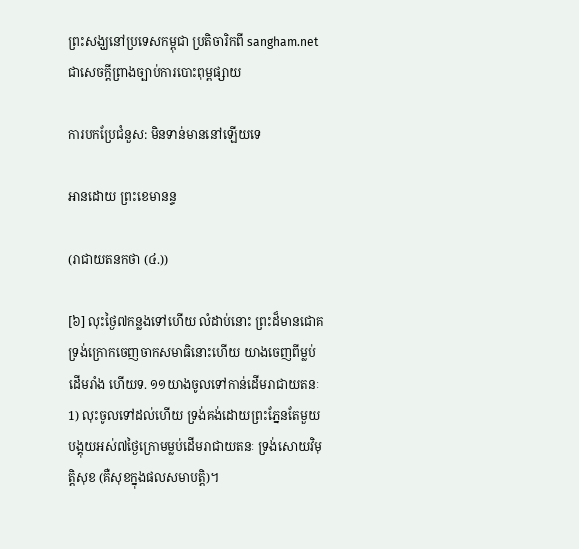ព្រះសង្ឃនៅប្រទេសកម្ពុជា ប្រតិចារិកពី sangham.net ជាសេចក្តីព្រាងច្បាប់ការបោះពុម្ពផ្សាយ

ការបកប្រែជំនួស: មិនទាន់មាននៅឡើយទេ

អានដោយ ព្រះខេមានន្ទ

(រាជាយតនកថា (៤.))

[៦] លុះថ្ងៃ៧កន្លងទៅហើយ លំដាប់នោះ ព្រះដ៏មានជោគ ទ្រង់ក្រោកចេញចាកសមាធិនោះហើយ យាងចេញពីម្លប់ដើមរាំង ហើយទ. ១១យាងចូលទៅកាន់ដើមរាជាយតនៈ1) លុះចូលទៅដល់ហើយ ទ្រង់គង់ដោយព្រះភ្នែនតែមួយ បង្គុយអស់៧ថ្ងៃក្រោមម្លប់ដើមរាជាយតនៈ ទ្រង់សោយវិមុត្តិសុខ (គឺសុខក្នុងផលសមាបត្តិ)។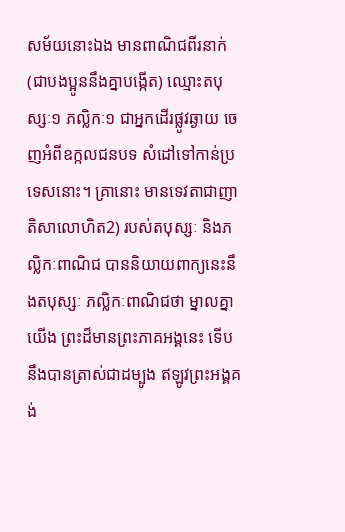សម័យនោះឯង មានពាណិជពីរនាក់ (ជាបងប្អូននឹងគ្នាបង្កើត) ឈ្មោះតបុស្សៈ១ ភល្លិកៈ១ ជាអ្នកដើរផ្លូវឆ្ងាយ ចេញអំពីឧក្កលជនបទ សំដៅទៅកាន់ប្រទេសនោះ។ គ្រានោះ មានទេវតាជាញាតិសាលោហិត2) របស់តបុស្សៈ និងភល្លិកៈពាណិជ បាននិយាយពាក្យនេះនឹងតបុស្សៈ ភល្លិកៈពាណិជថា ម្នាលគ្នាយើង ព្រះដ៏មានព្រះភាគអង្គនេះ ទើបនឹងបានត្រាស់ជាដម្បូង ឥឡូវព្រះអង្គគង់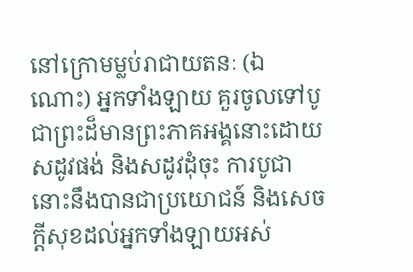នៅក្រោមម្លប់រាជាយតនៈ (ឯណោះ) អ្នកទាំងឡាយ គួរចូលទៅបូជាព្រះដ៏មានព្រះភាគអង្គនោះដោយសដូវផង់ និងសដូវដុំចុះ ការបូជានោះនឹងបានជាប្រយោជន៍ និងសេចក្តីសុខដល់អ្នកទាំងឡាយអស់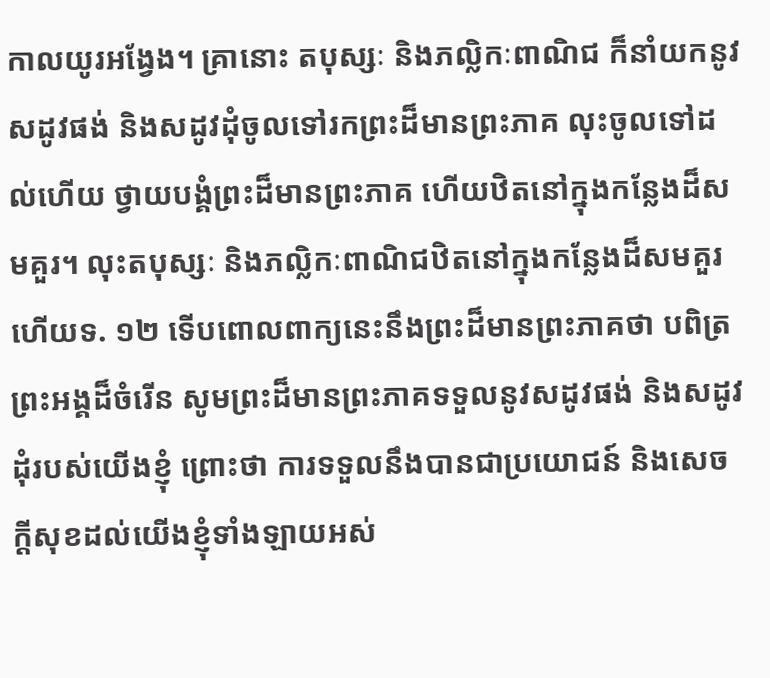កាលយូរអង្វែង។ គ្រានោះ តបុស្សៈ និងភល្លិកៈពាណិជ ក៏នាំយកនូវសដូវផង់ និងសដូវដុំចូលទៅរកព្រះដ៏មានព្រះភាគ លុះចូលទៅដល់ហើយ ថ្វាយបង្គំព្រះដ៏មានព្រះភាគ ហើយឋិតនៅក្នុងកន្លែងដ៏សមគួរ។ លុះតបុស្សៈ និងភល្លិកៈពាណិជឋិតនៅក្នុងកន្លែងដ៏សមគួរហើយទ. ១២ ទើបពោលពាក្យនេះនឹងព្រះដ៏មានព្រះភាគថា បពិត្រព្រះអង្គដ៏ចំរើន សូមព្រះដ៏មានព្រះភាគទទួលនូវសដូវផង់ និងសដូវដុំរបស់យើងខ្ញុំ ព្រោះថា ការទទួលនឹងបានជាប្រយោជន៍ និងសេចក្តីសុខដល់យើងខ្ញុំទាំងឡាយអស់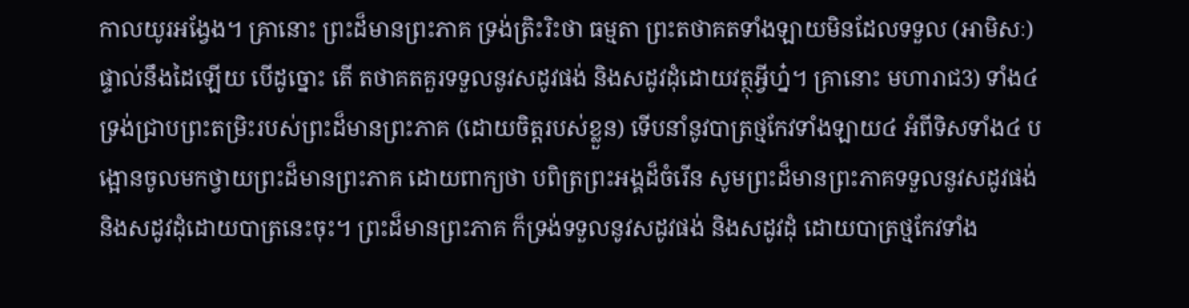កាលយូរអង្វែង។ គ្រានោះ ព្រះដ៏មានព្រះភាគ ទ្រង់ត្រិះរិះថា ធម្មតា ព្រះតថាគតទាំងឡាយមិនដែលទទួល (អាមិសៈ) ផ្ទាល់នឹងដៃឡើយ បើដូច្នោះ តើ តថាគតគួរទទួលនូវសដូវផង់ និងសដូវដុំដោយវត្ថុអ្វីហ្ន៎។ គ្រានោះ មហារាជ3) ទាំង៤ ទ្រង់ជ្រាបព្រះតម្រិះរបស់ព្រះដ៏មានព្រះភាគ (ដោយចិត្តរបស់ខ្លួន) ទើបនាំនូវបាត្រថ្មកែវទាំងឡាយ៤ អំពីទិសទាំង៤ បង្អោនចូលមកថ្វាយព្រះដ៏មានព្រះភាគ ដោយពាក្យថា បពិត្រព្រះអង្គដ៏ចំរើន សូមព្រះដ៏មានព្រះភាគទទួលនូវសដូវផង់ និងសដូវដុំដោយបាត្រនេះចុះ។ ព្រះដ៏មានព្រះភាគ ក៏ទ្រង់ទទួលនូវសដូវផង់ និងសដូវដុំ ដោយបាត្រថ្មកែវទាំង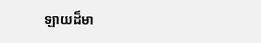ឡាយដ៏មា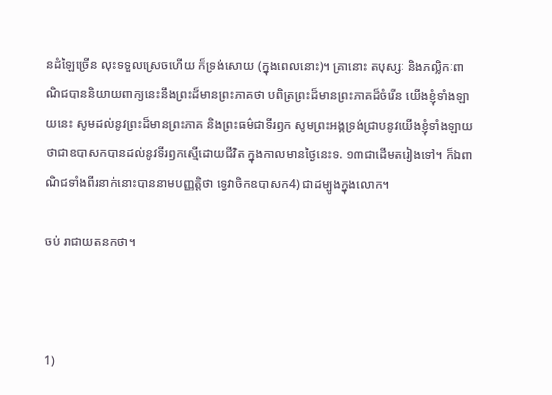នដំឡៃច្រើន លុះទទួលស្រេចហើយ ក៏ទ្រង់សោយ (ក្នុងពេលនោះ)។ គ្រានោះ តបុស្សៈ និងភល្លិកៈពាណិជបាននិយាយពាក្យនេះនឹងព្រះដ៏មានព្រះភាគថា បពិត្រព្រះដ៏មានព្រះភាគដ៏ចំរើន យើងខ្ញុំទាំងឡាយនេះ សូមដល់នូវព្រះដ៏មានព្រះភាគ និងព្រះធម៌ជាទីរឭក សូមព្រះអង្គទ្រង់ជ្រាបនូវយើងខ្ញុំទាំងឡាយថាជាឧបាសកបានដល់នូវទីរឭកស្មើដោយជីវិត ក្នុងកាលមានថ្ងៃនេះទ. ១៣ជាដើមតរៀងទៅ។ ក៏ឯពាណិជទាំងពីរនាក់នោះបាននាមបញ្ញត្តិថា ទ្វេវាចិកឧបាសក4) ជាដម្បូងក្នុងលោក។

ចប់ រាជាយតនកថា។



1)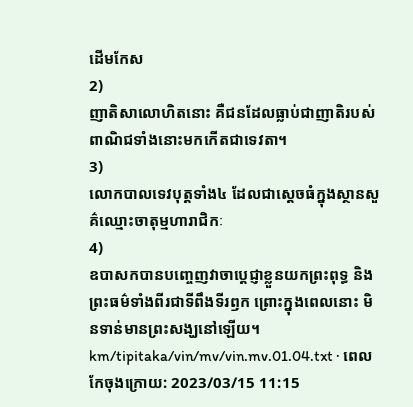ដើមកែស
2)
ញាតិសាលោហិតនោះ គឺជនដែលធ្លាប់ជាញាតិរបស់ពាណិជទាំងនោះមកកើតជាទេវតា។
3)
លោកបាលទេវបុត្តទាំង៤ ដែលជាស្តេចធំក្នុងស្ថានសួគ៌ឈ្មោះចាតុម្មហារាជិកៈ
4)
ឧបាសកបានបញ្ចេញវាចាប្តេជ្ញាខ្លួនយកព្រះពុទ្ធ និងព្រះធម៌ទាំងពីរជាទីពឹងទីរឭក ព្រោះក្នុងពេលនោះ មិនទាន់មានព្រះសង្ឃនៅឡើយ។
km/tipitaka/vin/mv/vin.mv.01.04.txt · ពេលកែចុងក្រោយ: 2023/03/15 11:15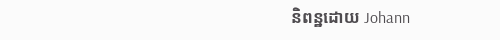និពន្ឋដោយ Johann